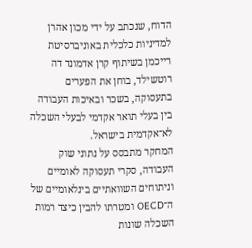הדוח, שנכתב על ידי מכון אהרן למדיניות כלכלית באוניברסיטת רייכמן בשיתוף קרן אדמונד דה רוטשילד, בוחן את הפערים בתעסוקה, בשכר ובאיכות העבודה בין בעלי תואר אקדמי לבעלי השכלה לא־אקדמית בישראל.
המחקר מתבסס על נתוני שוק העבודה, סקרי תעסוקה לאומיים וניתוחים השוואתיים בינלאומיים של ה־OECD ומטרתו להבין כיצד רמות השכלה שונות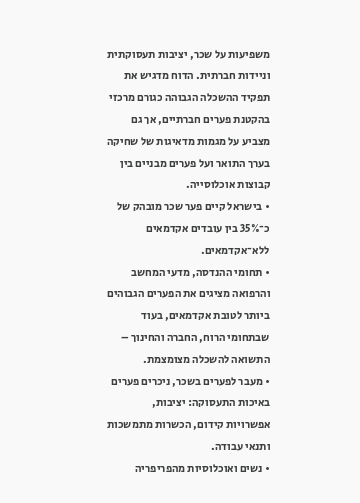משפיעות על שכר, יציבות תעסוקתית וניידות חברתית. הדוח מדגיש את תפקיד ההשכלה הגבוהה כגורם מרכזי בהקטנת פערים חברתיים, אך גם מצביע על מגמות מדאיגות של שחיקה בערך התואר ועל פערים מבניים בין קבוצות אוכלוסייה.
• בישראל קיים פער שכר מובהק של כ־35% בין עובדים אקדמאים ללא־אקדמאים.
• תחומי ההנדסה, מדעי המחשב והרפואה מציגים את הפערים הגבוהים ביותר לטובת אקדמאים, בעוד שבתחומי הרוח, החברה והחינוך – התשואה להשכלה מצומצמת.
• מעבר לפערים בשכר, ניכרים פערים באיכות התעסוקה: יציבות, אפשרויות קידום, הכשרות מתמשכות ותנאי עבודה.
• נשים ואוכלוסיות מהפריפריה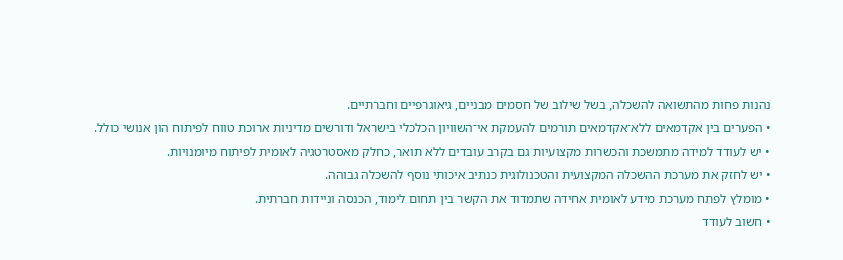נהנות פחות מהתשואה להשכלה, בשל שילוב של חסמים מבניים, גיאוגרפיים וחברתיים.
• הפערים בין אקדמאים ללא־אקדמאים תורמים להעמקת אי־השוויון הכלכלי בישראל ודורשים מדיניות ארוכת טווח לפיתוח הון אנושי כולל.
• יש לעודד למידה מתמשכת והכשרות מקצועיות גם בקרב עובדים ללא תואר, כחלק מאסטרטגיה לאומית לפיתוח מיומנויות.
• יש לחזק את מערכת ההשכלה המקצועית והטכנולוגית כנתיב איכותי נוסף להשכלה גבוהה.
• מומלץ לפתח מערכת מידע לאומית אחידה שתמדוד את הקשר בין תחום לימוד, הכנסה וניידות חברתית.
• חשוב לעודד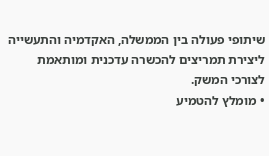שיתופי פעולה בין הממשלה, האקדמיה והתעשייה ליצירת תמריצים להכשרה עדכנית ומותאמת לצורכי המשק.
• מומלץ להטמיע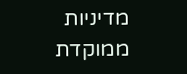מדיניות ממוקדת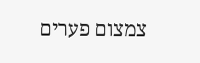צמצום פערים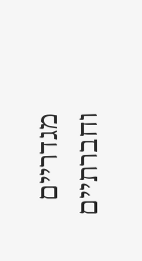מגדריים וחברתיים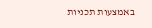באמצעות תכניות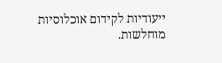ייעודיות לקידום אוכלוסיות מוחלשות.